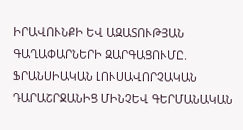ԻՐԱՎՈՒՆՔԻ ԵՎ ԱԶԱՏՈՒԹՅԱՆ ԳԱՂԱՓԱՐՆԵՐԻ ԶԱՐԳԱՑՈՒՄԸ. ՖՐԱՆՍԻԱԿԱՆ ԼՈՒՍԱՎՈՐՉԱԿԱՆ ԴԱՐԱՇՐՋԱՆԻՑ ՄԻՆՉԵՎ ԳԵՐՄԱՆԱԿԱՆ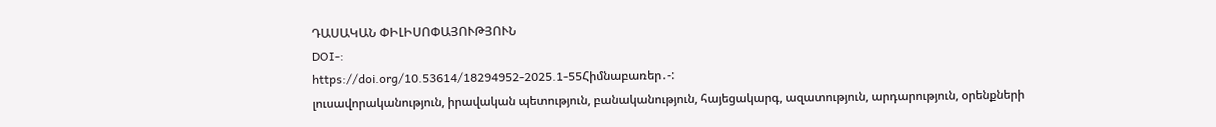ԴԱՍԱԿԱՆ ՓԻԼԻՍՈՓԱՅՈՒԹՅՈՒՆ
DOI-:
https://doi.org/10.53614/18294952-2025.1-55Հիմնաբառեր․-:
լուսավորականություն, իրավական պետություն, բանականություն, հայեցակարգ, ազատություն, արդարություն, օրենքների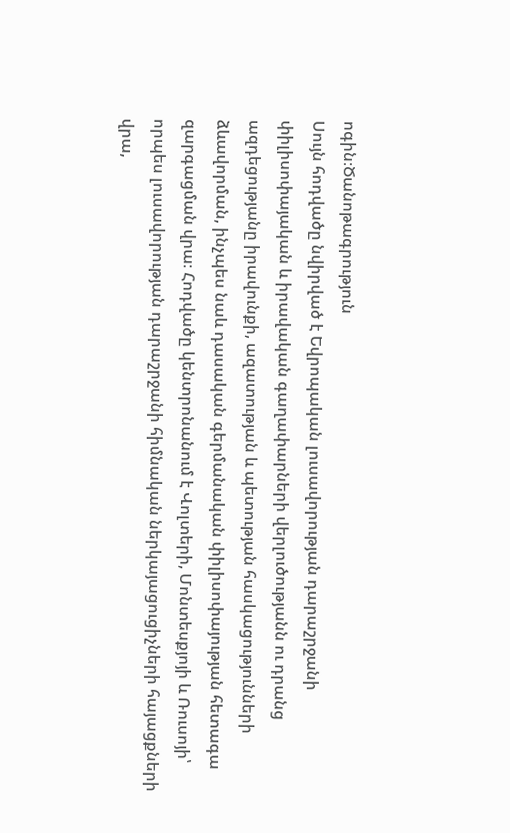ոգին։Ծանոթագրություն
Սույն հոդվածը նվիրված է Եվրոպական լուսավորության դարաշրջանի փիլիսոփայական և իրավական գաղափարների վերլուծությանն ու դրանց ազդեցությանը իրավունքի, ազատության և պետության հասկացությունների ձևավորման, ինչպես նաև դասական գերմանական փիլիսոփայության հետագա զարգացման վրա։ Հոդվածը կենտրոնանում է Վոլտերի, Մոնտեսքյոյի և Ռուսոյի՝ որպես լուսավորության դարաշրջանի հիմնական ներկայացուցիչների հայացքների վրա,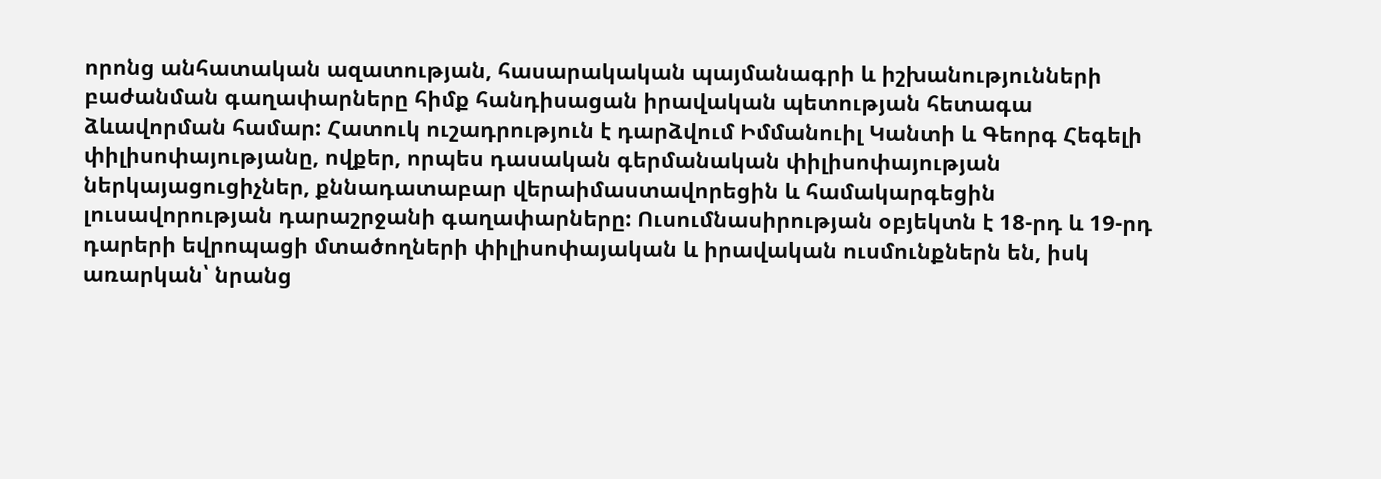որոնց անհատական ազատության, հասարակական պայմանագրի և իշխանությունների բաժանման գաղափարները հիմք հանդիսացան իրավական պետության հետագա ձևավորման համար: Հատուկ ուշադրություն է դարձվում Իմմանուիլ Կանտի և Գեորգ Հեգելի փիլիսոփայությանը, ովքեր, որպես դասական գերմանական փիլիսոփայության ներկայացուցիչներ, քննադատաբար վերաիմաստավորեցին և համակարգեցին լուսավորության դարաշրջանի գաղափարները: Ուսումնասիրության օբյեկտն է 18-րդ և 19-րդ դարերի եվրոպացի մտածողների փիլիսոփայական և իրավական ուսմունքներն են, իսկ առարկան՝ նրանց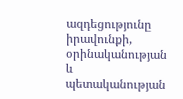ազդեցությունը իրավունքի, օրինականության և պետականության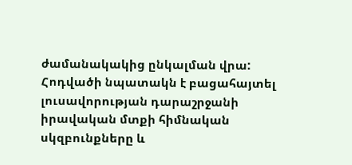ժամանակակից ընկալման վրա:
Հոդվածի նպատակն է բացահայտել լուսավորության դարաշրջանի իրավական մտքի հիմնական սկզբունքները և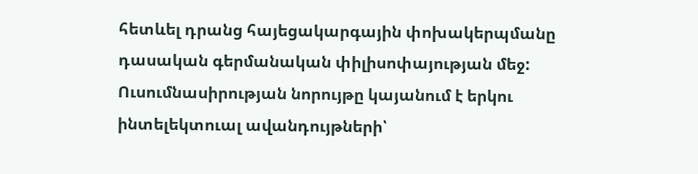հետևել դրանց հայեցակարգային փոխակերպմանը դասական գերմանական փիլիսոփայության մեջ: Ուսումնասիրության նորույթը կայանում է երկու ինտելեկտուալ ավանդույթների՝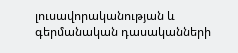լուսավորականության և գերմանական դասականների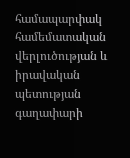համապարփակ համեմատական վերլուծության և իրավական պետության գաղափարի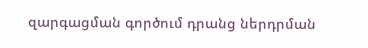զարգացման գործում դրանց ներդրման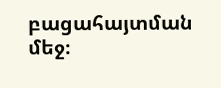բացահայտման մեջ։